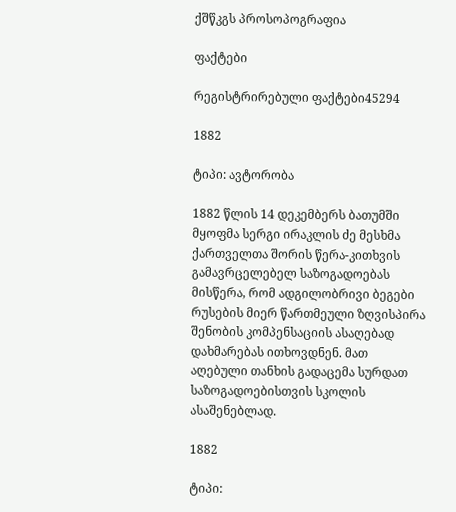ქშწკგს პროსოპოგრაფია

ფაქტები

რეგისტრირებული ფაქტები45294

1882

ტიპი: ავტორობა

1882 წლის 14 დეკემბერს ბათუმში მყოფმა სერგი ირაკლის ძე მესხმა ქართველთა შორის წერა-კითხვის გამავრცელებელ საზოგადოებას მისწერა, რომ ადგილობრივი ბეგები რუსების მიერ წართმეული ზღვისპირა შენობის კომპენსაციის ასაღებად დახმარებას ითხოვდნენ. მათ აღებული თანხის გადაცემა სურდათ საზოგადოებისთვის სკოლის ასაშენებლად.

1882

ტიპი: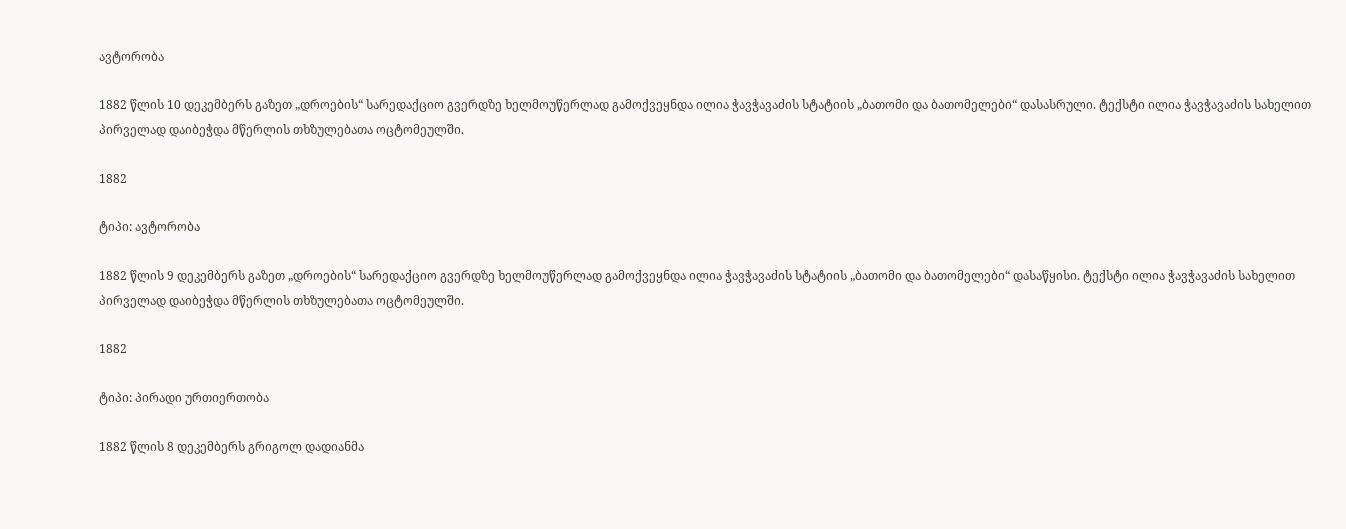ავტორობა

1882 წლის 10 დეკემბერს გაზეთ „დროების“ სარედაქციო გვერდზე ხელმოუწერლად გამოქვეყნდა ილია ჭავჭავაძის სტატიის „ბათომი და ბათომელები“ დასასრული. ტექსტი ილია ჭავჭავაძის სახელით პირველად დაიბეჭდა მწერლის თხზულებათა ოცტომეულში.

1882

ტიპი: ავტორობა

1882 წლის 9 დეკემბერს გაზეთ „დროების“ სარედაქციო გვერდზე ხელმოუწერლად გამოქვეყნდა ილია ჭავჭავაძის სტატიის „ბათომი და ბათომელები“ დასაწყისი. ტექსტი ილია ჭავჭავაძის სახელით პირველად დაიბეჭდა მწერლის თხზულებათა ოცტომეულში.

1882

ტიპი: პირადი ურთიერთობა

1882 წლის 8 დეკემბერს გრიგოლ დადიანმა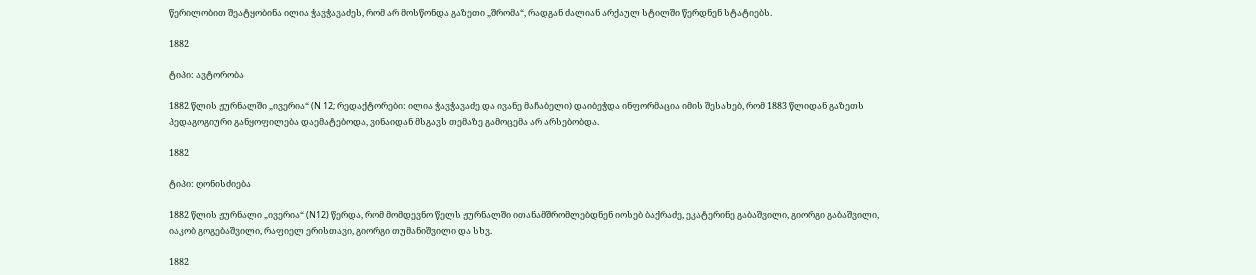წერილობით შეატყობინა ილია ჭავჭავაძეს, რომ არ მოსწონდა გაზეთი „შრომა“, რადგან ძალიან არქაულ სტილში წერდნენ სტატიებს.

1882

ტიპი: ავტორობა

1882 წლის ჟურნალში „ივერია“ (N 12; რედაქტორები: ილია ჭავჭავაძე და ივანე მაჩაბელი) დაიბეჭდა ინფორმაცია იმის შესახებ, რომ 1883 წლიდან გაზეთს პედაგოგიური განყოფილება დაემატებოდა, ვინაიდან მსგავს თემაზე გამოცემა არ არსებობდა.

1882

ტიპი: ღონისძიება

1882 წლის ჟურნალი „ივერია“ (N12) წერდა, რომ მომდევნო წელს ჟურნალში ითანამშრომლებდნენ იოსებ ბაქრაძე, ეკატერინე გაბაშვილი, გიორგი გაბაშვილი, იაკობ გოგებაშვილი, რაფიელ ერისთავი, გიორგი თუმანიშვილი და სხვ.

1882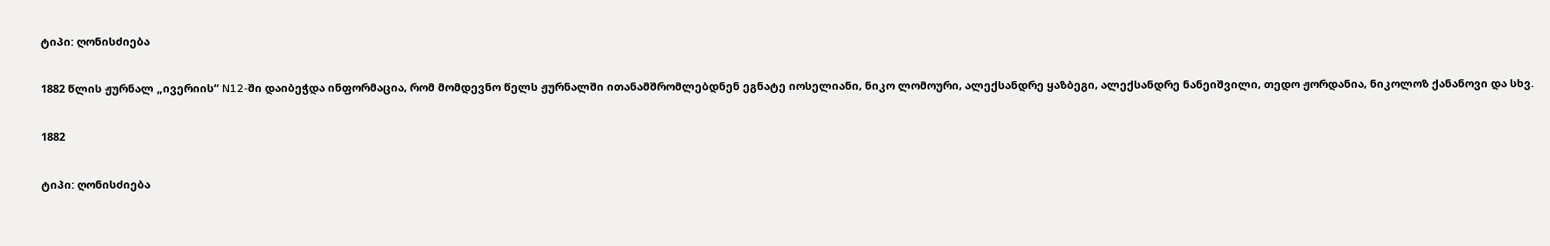ტიპი: ღონისძიება

1882 წლის ჟურნალ „ივერიის“ N12-ში დაიბეჭდა ინფორმაცია, რომ მომდევნო წელს ჟურნალში ითანამშრომლებდნენ ეგნატე იოსელიანი, ნიკო ლომოური, ალექსანდრე ყაზბეგი, ალექსანდრე ნანეიშვილი, თედო ჟორდანია, ნიკოლოზ ქანანოვი და სხვ.

1882

ტიპი: ღონისძიება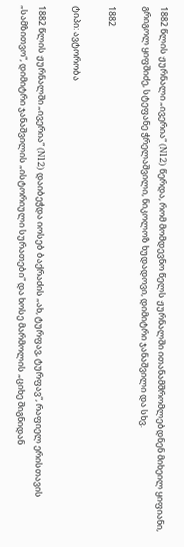1882 წლის ჟურნალი „ივერია“ (N12) წერდა, რომ მომდევნო წელს ჟურნალში ითანამშრომლებდნენ მიხეილ ყიფიანი, გრიგოლ ყიფშიძე, სტეფანე ჭრელაშვილი, ნიკოლოზ ხუდადოვი, დიმიტრი ჯანაშვილი და სხვ.

1882

ტიპი: ავტორობა

1882 წლის ჟურნალში „ივერია“ (N12) დაიბეჭდა იოსებ ბაქრაძის „ახ, ტურფავ, ტურფავ“, რაფიელ ერისთავის „სამზითვო“, დიმიტრი ჯანაშვილის „ისტორიული სურათები“ და ხოსე მარმოლის „ციხე შიგნიდან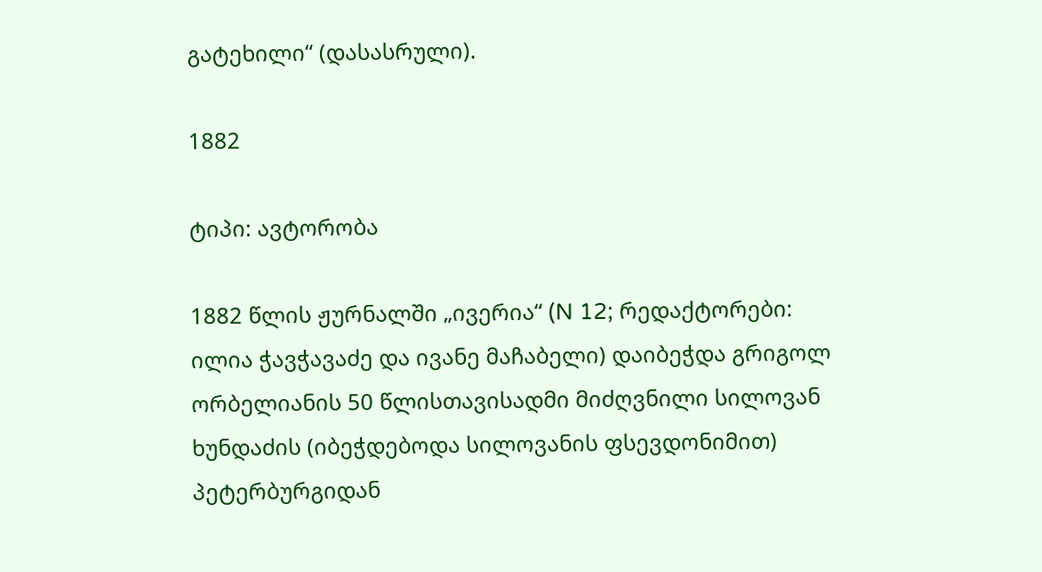გატეხილი“ (დასასრული).

1882

ტიპი: ავტორობა

1882 წლის ჟურნალში „ივერია“ (N 12; რედაქტორები: ილია ჭავჭავაძე და ივანე მაჩაბელი) დაიბეჭდა გრიგოლ ორბელიანის 50 წლისთავისადმი მიძღვნილი სილოვან ხუნდაძის (იბეჭდებოდა სილოვანის ფსევდონიმით) პეტერბურგიდან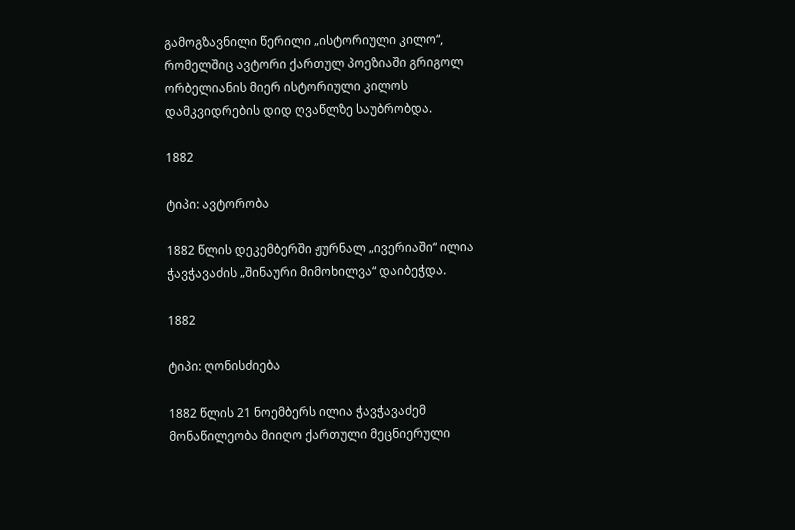გამოგზავნილი წერილი „ისტორიული კილო“, რომელშიც ავტორი ქართულ პოეზიაში გრიგოლ ორბელიანის მიერ ისტორიული კილოს დამკვიდრების დიდ ღვაწლზე საუბრობდა.

1882

ტიპი: ავტორობა

1882 წლის დეკემბერში ჟურნალ „ივერიაში“ ილია ჭავჭავაძის „შინაური მიმოხილვა“ დაიბეჭდა.

1882

ტიპი: ღონისძიება

1882 წლის 21 ნოემბერს ილია ჭავჭავაძემ მონაწილეობა მიიღო ქართული მეცნიერული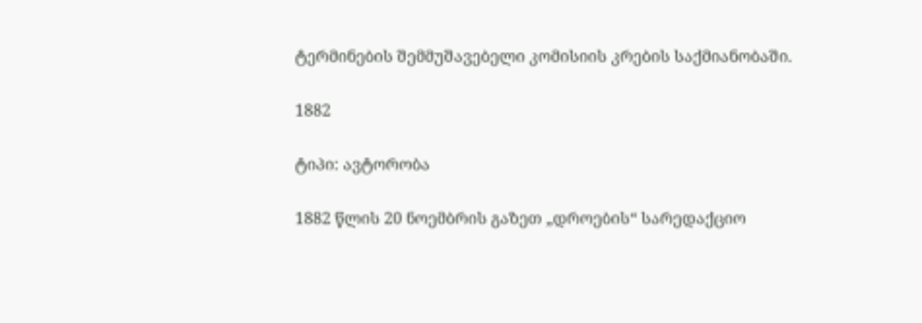ტერმინების შემმუშავებელი კომისიის კრების საქმიანობაში.

1882

ტიპი: ავტორობა

1882 წლის 20 ნოემბრის გაზეთ „დროების“ სარედაქციო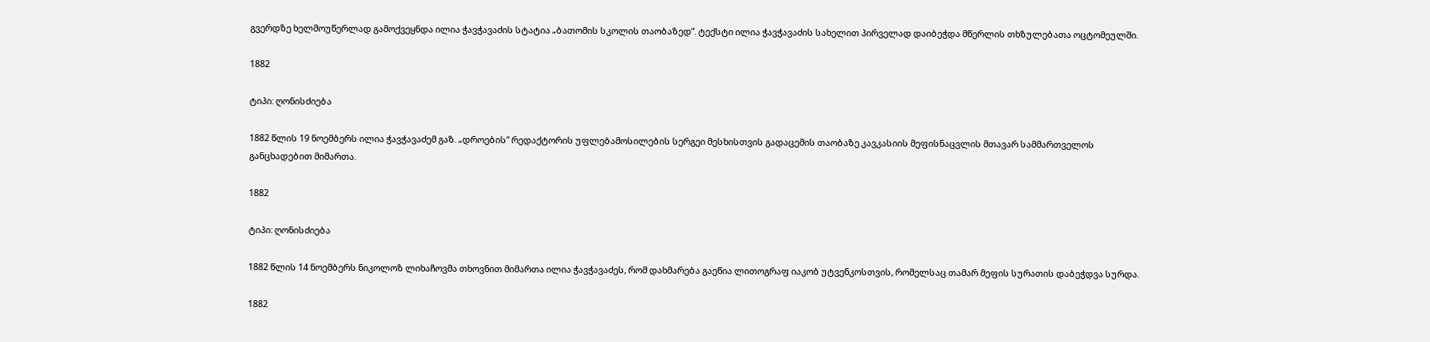გვერდზე ხელმოუწერლად გამოქვეყნდა ილია ჭავჭავაძის სტატია „ბათომის სკოლის თაობაზედ“. ტექსტი ილია ჭავჭავაძის სახელით პირველად დაიბეჭდა მწერლის თხზულებათა ოცტომეულში.

1882

ტიპი: ღონისძიება

1882 წლის 19 ნოემბერს ილია ჭავჭავაძემ გაზ. „დროების“ რედაქტორის უფლებამოსილების სერგეი მესხისთვის გადაცემის თაობაზე კავკასიის მეფისნაცვლის მთავარ სამმართველოს განცხადებით მიმართა.

1882

ტიპი: ღონისძიება

1882 წლის 14 ნოემბერს ნიკოლოზ ლიხაჩოვმა თხოვნით მიმართა ილია ჭავჭავაძეს, რომ დახმარება გაეწია ლითოგრაფ იაკობ უტვენკოსთვის, რომელსაც თამარ მეფის სურათის დაბეჭდვა სურდა.

1882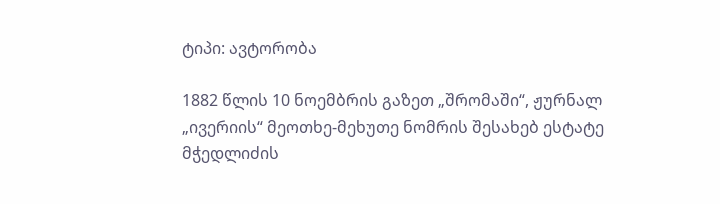ტიპი: ავტორობა

1882 წლის 10 ნოემბრის გაზეთ „შრომაში“, ჟურნალ „ივერიის“ მეოთხე-მეხუთე ნომრის შესახებ ესტატე მჭედლიძის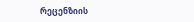რეცენზიის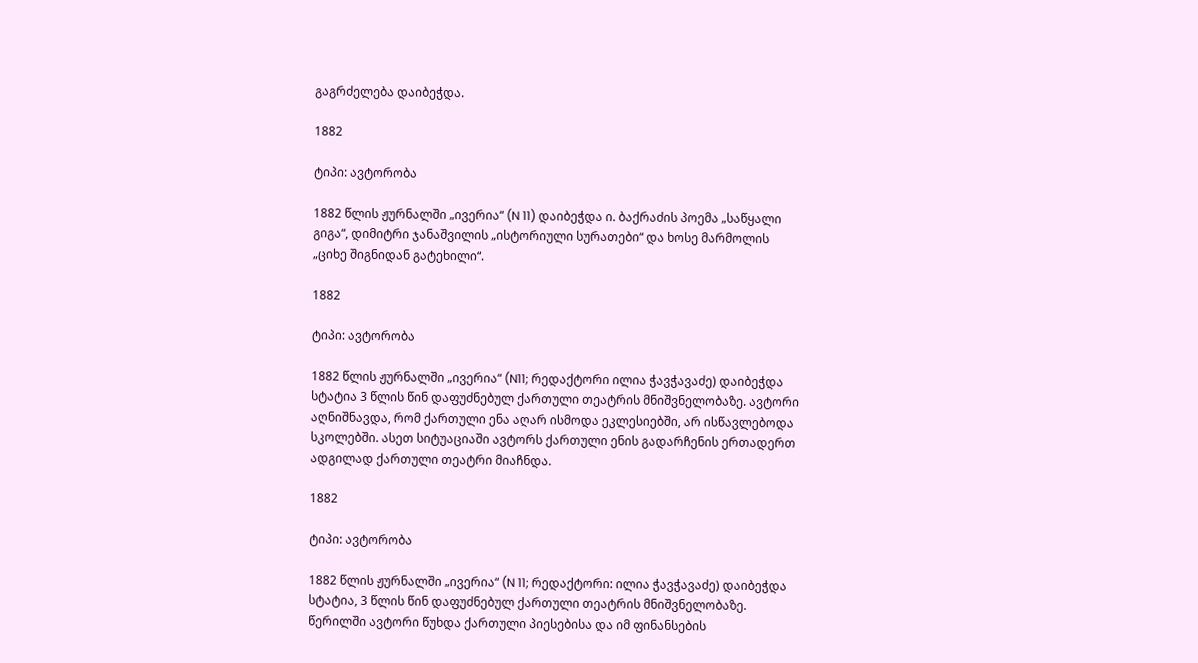გაგრძელება დაიბეჭდა.

1882

ტიპი: ავტორობა

1882 წლის ჟურნალში „ივერია“ (N 11) დაიბეჭდა ი. ბაქრაძის პოემა „საწყალი გიგა“, დიმიტრი ჯანაშვილის „ისტორიული სურათები“ და ხოსე მარმოლის „ციხე შიგნიდან გატეხილი“.

1882

ტიპი: ავტორობა

1882 წლის ჟურნალში „ივერია“ (N11; რედაქტორი ილია ჭავჭავაძე) დაიბეჭდა სტატია 3 წლის წინ დაფუძნებულ ქართული თეატრის მნიშვნელობაზე. ავტორი აღნიშნავდა, რომ ქართული ენა აღარ ისმოდა ეკლესიებში, არ ისწავლებოდა სკოლებში. ასეთ სიტუაციაში ავტორს ქართული ენის გადარჩენის ერთადერთ ადგილად ქართული თეატრი მიაჩნდა.

1882

ტიპი: ავტორობა

1882 წლის ჟურნალში „ივერია“ (N 11; რედაქტორი: ილია ჭავჭავაძე) დაიბეჭდა სტატია, 3 წლის წინ დაფუძნებულ ქართული თეატრის მნიშვნელობაზე. წერილში ავტორი წუხდა ქართული პიესებისა და იმ ფინანსების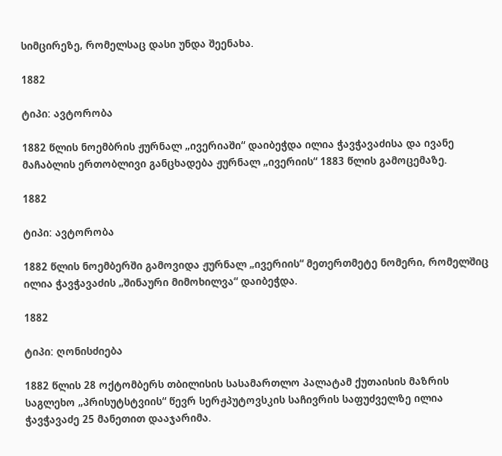სიმცირეზე, რომელსაც დასი უნდა შეენახა.

1882

ტიპი: ავტორობა

1882 წლის ნოემბრის ჟურნალ „ივერიაში“ დაიბეჭდა ილია ჭავჭავაძისა და ივანე მაჩაბლის ერთობლივი განცხადება ჟურნალ „ივერიის“ 1883 წლის გამოცემაზე.

1882

ტიპი: ავტორობა

1882 წლის ნოემბერში გამოვიდა ჟურნალ „ივერიის“ მეთერთმეტე ნომერი, რომელშიც ილია ჭავჭავაძის „შინაური მიმოხილვა“ დაიბეჭდა.

1882

ტიპი: ღონისძიება

1882 წლის 28 ოქტომბერს თბილისის სასამართლო პალატამ ქუთაისის მაზრის საგლეხო „პრისუტსტვიის“ წევრ სერჟპუტოვსკის საჩივრის საფუძველზე ილია ჭავჭავაძე 25 მანეთით დააჯარიმა.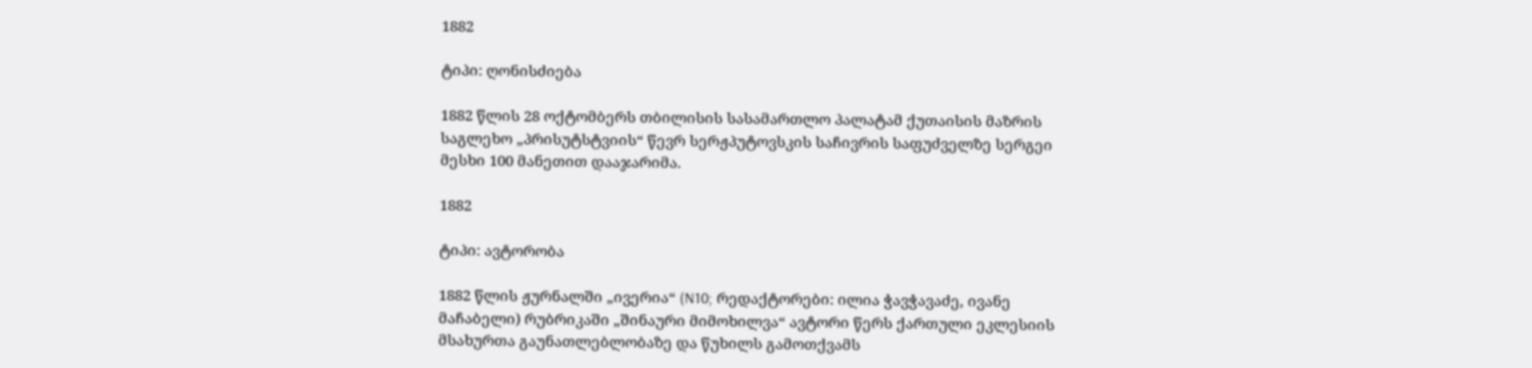1882

ტიპი: ღონისძიება

1882 წლის 28 ოქტომბერს თბილისის სასამართლო პალატამ ქუთაისის მაზრის საგლეხო „პრისუტსტვიის“ წევრ სერჟპუტოვსკის საჩივრის საფუძველზე სერგეი მესხი 100 მანეთით დააჯარიმა.

1882

ტიპი: ავტორობა

1882 წლის ჟურნალში „ივერია“ (N10; რედაქტორები: ილია ჭავჭავაძე, ივანე მაჩაბელი) რუბრიკაში „შინაური მიმოხილვა“ ავტორი წერს ქართული ეკლესიის მსახურთა გაუნათლებლობაზე და წუხილს გამოთქვამს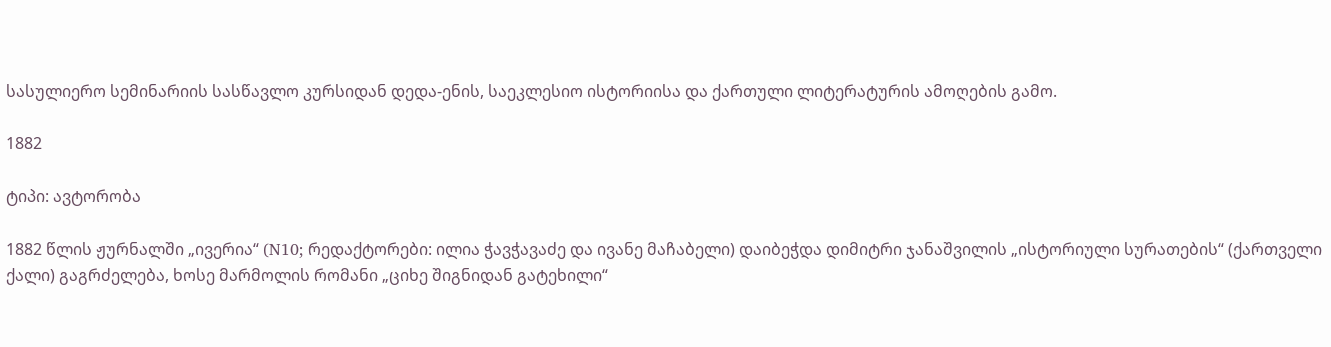სასულიერო სემინარიის სასწავლო კურსიდან დედა-ენის, საეკლესიო ისტორიისა და ქართული ლიტერატურის ამოღების გამო.

1882

ტიპი: ავტორობა

1882 წლის ჟურნალში „ივერია“ (N10; რედაქტორები: ილია ჭავჭავაძე და ივანე მაჩაბელი) დაიბეჭდა დიმიტრი ჯანაშვილის „ისტორიული სურათების“ (ქართველი ქალი) გაგრძელება, ხოსე მარმოლის რომანი „ციხე შიგნიდან გატეხილი“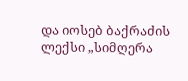და იოსებ ბაქრაძის ლექსი „სიმღერა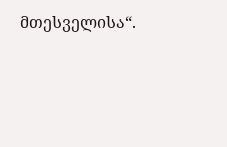მთესველისა“.